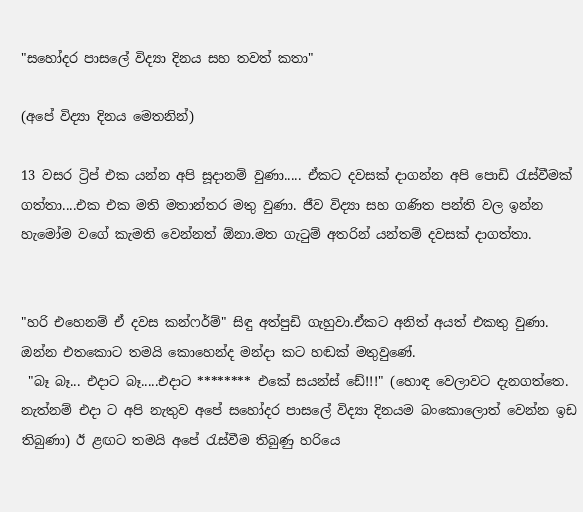"සහෝදර පාසලේ විද්‍යා දිනය සහ තවත් කතා"

(අපේ විද්‍යා දිනය මෙතනින්)

13 වසර ට්‍රිප් එක යන්න අපි සූදානම් වුණා..... ඒකට දවසක් දාගන්න අපි පොඩි ‍රැස්වීමක් ගත්තා....එක එක මති මතාන්තර මතු වුණා. ජීව විද්‍යා සහ ගණිත පන්ති වල ඉන්න හැමෝම වගේ කැමති වෙන්නත් ඕනා.මත ගැ‍ටුම් අතරින් යන්තම් දවසක් දාගත්තා.


"හරි එහෙනම් ඒ දවස කන්ෆර්ම්" සිඳු අත්පුඩි ගැහුවා.ඒකට අනිත් අයත් එකතු වුණා.
ඔන්න එතකොට තමයි කොහෙන්ද මන්දා කට හඬක් මතුවුණේ.
 "බෑ බෑ... එදාට බෑ.....එදාට ******** එකේ සයන්ස් ඩේ!!!" (හොඳ වෙලාවට දැනගත්තෙ. නැත්නම් එදා ට අපි නැතුව අපේ සහෝදර පාසලේ විද්‍යා දිනයම බංකොලොත් වෙන්න ඉඩ තිබුණා) ඊ ළඟට තමයි අපේ ‍රැස්වීම තිබුණු හරියෙ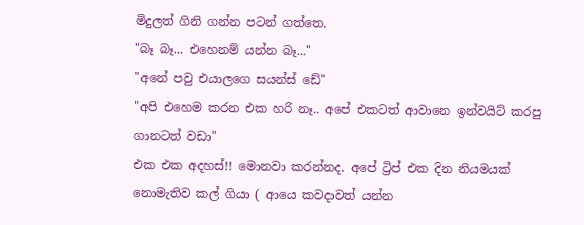මිදුලත් ගිනි ගන්න පටන් ගත්තෙ.
"බෑ බෑ... එහෙනම් යන්න බෑ..."
"අනේ පවු එයාලගෙ සයන්ස් ඩේ"
"අපි එහෙම කරන එක හරි නෑ.. අපේ එකටත් ආවානෙ ඉන්වයිට් කරපු ගානටත් වඩා"
එක එක අදහස්!! මොනවා කරන්නද. අපේ ට්‍රිප් එක දින නියමයක් නොමැතිව කල් ගියා ( ආයෙ කවදාවත් යන්න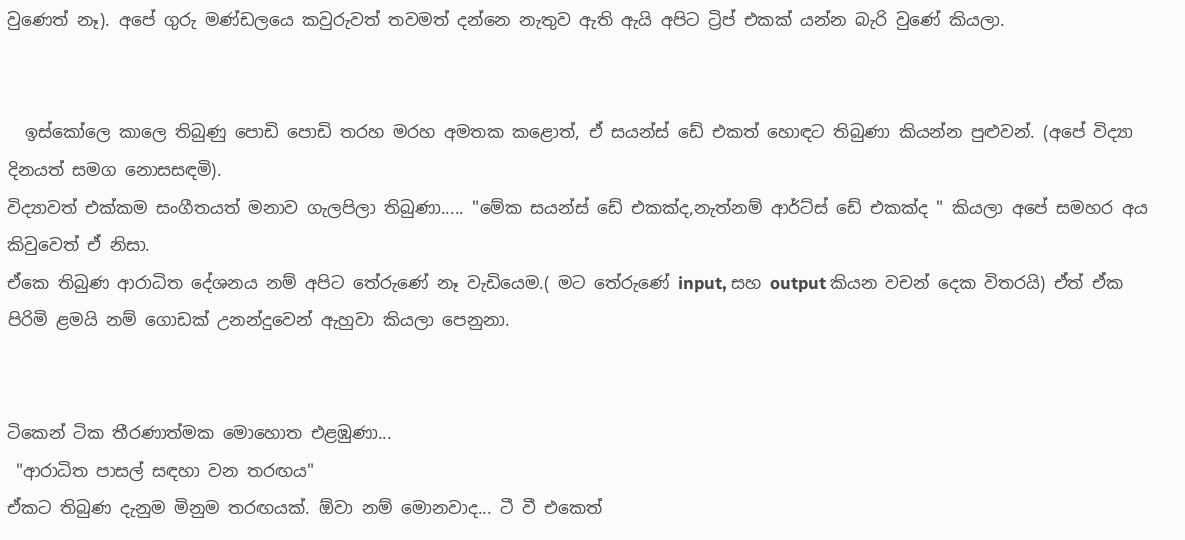වුණෙත් නෑ). අපේ ගුරු මණ්ඩලයෙ කවුරුවත් තවමත් දන්නෙ නැතුව ඇති ඇයි අපිට ට්‍රිප් එකක් යන්න බැරි වුණේ කියලා.


  ඉස්කෝලෙ කාලෙ තිබුණු පොඩි පොඩි තරහ මරහ අමතක කළොත්, ඒ සයන්ස් ඩේ එකත් හොඳට තිබුණා කියන්න පුළුවන්. (අපේ විද්‍යා දිනයත් සමග නොසසඳමි).
විද්‍යාවත් එක්කම සංගීතයත් මනාව ගැලපිලා තිබුණා..... "මේක සයන්ස් ඩේ එකක්ද,නැත්නම් ආර්ට්ස් ඩේ එකක්ද " කියලා අපේ සමහර අය කිවුවෙත් ඒ නිසා.
ඒකෙ තිබුණ ආරාධිත දේශනය නම් අපිට තේරුණේ නෑ වැඩියෙම.( මට තේරුණේ input, සහ output කියන වචන් දෙක විතරයි) ඒත් ඒක පිරිමි ළමයි නම් ගොඩක් උනන්දුවෙන් ඇහුවා කියලා පෙනුනා.


ටිකෙන් ටික තීරණාත්මක මොහොත එළඹුණා...
 "ආරාධිත පාසල් සඳහා වන තරඟය"
ඒකට තිබුණ දැනුම මිනුම තරඟයක්. ඕවා නම් මොනවාද... ටී වී එකෙත්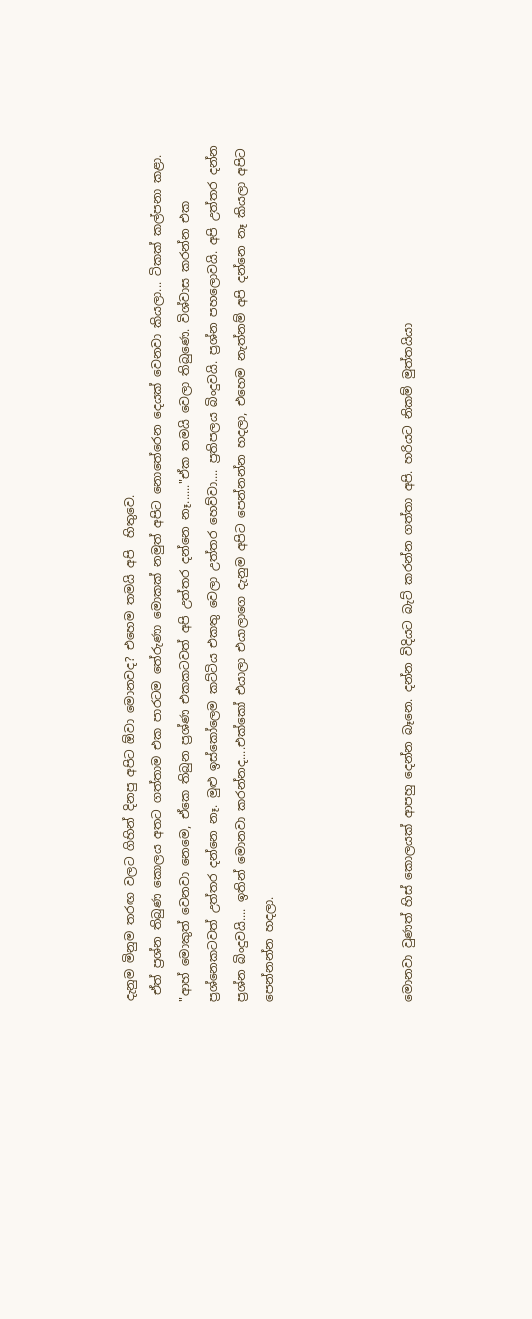දැනුම මිනුම තරඟ වලට ගිහින් දිනපු අපිට ඕවා මොනවද? එහෙම තමයි අපි  හිතුවෙ.
 ඒත් ප්‍රශ්න තිබුණ කොලය අතට ගත්තාම එක පාරටම තේරුණා මොකක් නමුත් අපිට නොතේරෙන දෙයක් වෙනවා කියලා... ටිකක් කල්පනා කළා. "ආහ් මොකුත් වෙනවා නෙමෙ, ඒකෙ තිබුන ප්‍රශ්ණ එකකටවත් අපි උත්තර දන්නෙ නෑ......"ඒක තමයි වෙලා තිබුණෙ. විශ්වාස කරන්න එක ප්‍රශ්නෙකටවත් උත්තර දන්නෙ නෑ. මුළු ඉස්කෝලෙම කට්ටිය එකතු වෙලා උත්තර හෙව්වා.... ප්‍රතිපලය බිංදුවයි. ප්‍රශ්න පහලොවයි. අපි උත්තර දන්න ප්‍රශ්න බිංදුවයි.... ඉතින් මොනවා කරන්නද....එක්කෝ එයාලා එයාලාගෙ දැනුම අපිට පෙන්නන්න හදලා, එහෙම නැත්නම් අපි දන්නෙ නෑ කියලා අපිට පෙන්නන්න හදලා.




මොනවා වුණත් හිස් කොලයක් ආපහු දෙන්න බෑනෙ. දන්න විදියට බැට් කරන්න ගත්තා අපි. හරියට නිකම් මුත්තයියා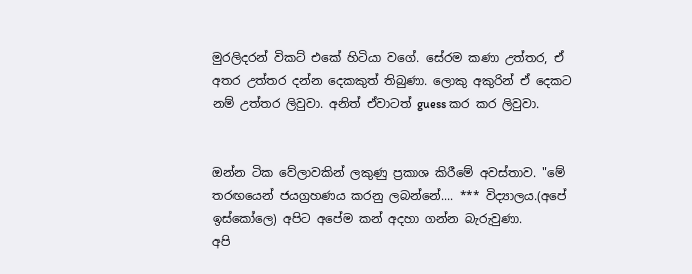මුරලිදරන් විකට් එකේ හිටියා වගේ. සේරම කණා උත්තර, ඒ අතර උත්තර දන්න දෙකකුත් තිබුණා. ලොකු අකුරින් ඒ දෙකට නම් උත්තර ලිවුවා. අනිත් ඒවාටත් guess කර කර ලිවුවා.


ඔන්න ටික වේලාවකින් ලකුණු ප්‍රකාශ කිරීමේ අවස්තාව. "මේ තරඟයෙන් ජයග්‍රහණය කරනු ලබන්නේ.... *** විද්‍යාලය.(අපේ ඉස්කෝලෙ) අපිට අපේම කන් අදහා ගන්න බැරුවුණා.
අපි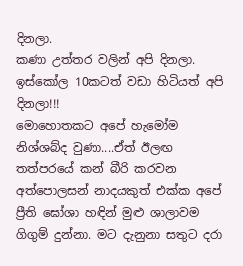දිනලා.
කණා උත්තර වලින් අපි දිනලා.
ඉස්කෝල 10කටත් වඩා හිටියත් අපි දිනලා!!!
මොහොතකට අපේ හැමෝම නිශ්ශබ්ද වුණා....ඒත් ඊලඟ තත්පරයේ කන් බීරි කරවන අත්පොලසන් නාදයකුත් එක්ක අපේ ප්‍රීති ඝෝශා හඳින් මුළු ශාලාවම ගිගුම් දුන්නා. මට දැනුනා සතුට දරා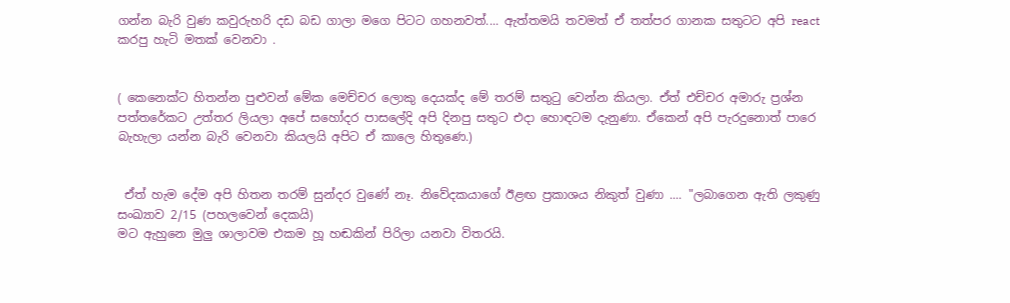ගන්න බැරි වුණ කවුරුහරි දඩ බඩ ගාලා මගෙ පිටට ගහනවත්.... ඇත්තමයි තවමත් ඒ තත්පර ගානක සතුටට අපි react කරපු හැටි මතක් වෙනවා .


( කෙනෙක්ට හිතන්න පුළුවන් මේක මෙච්චර ලොකු දෙයක්ද මේ තරම් සතු‍ටු වෙන්න කියලා. ඒත් එච්චර අමාරු ප්‍රශ්න පත්තරේකට උත්තර ලියලා අපේ සහෝදර පාසලේදි අපි දිනපු සතුට එදා හොඳටම දැනුණා. ඒකෙන් අපි පැරදුනොත් පාරෙ බැහැලා යන්න බැරි වෙනවා කියලයි අපිට ඒ කාලෙ හිතුණෙ.)


 ඒත් හැම දේම අපි හිතන තරම් සුන්දර වුණේ නෑ. නිවේදකයාගේ ඊළඟ ප්‍රකාශය නිකුත් වුණා .... "ලබාගෙන ඇති ලකුණු සංඛ්‍යාව 2/15 (පහලවෙන් දෙකයි)
මට ඇහුනෙ මුලු ශාලාවම එකම හූ හඬකින් පිරිලා යනවා විතරයි.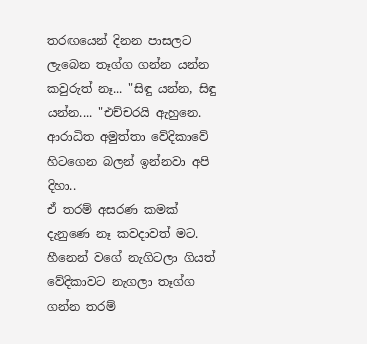තරඟයෙන් දිනන පාසලට ලැබෙන තෑග්ග ගන්න යන්න කවුරුත් නෑ... "සිඳු යන්න, සිඳු යන්න.... "එච්චරයි ඇහුනෙ.
ආරාධිත අමුත්තා වේදිකාවේ හිටගෙන බලන් ඉන්නවා අපි දිහා..
ඒ තරම් අසරණ කමක් දැනුණෙ නෑ කවදාවත් මට. හීනෙන් වගේ නැගිටලා ගියත් වේදිකාවට නැගලා තෑග්ග ගන්න තරම්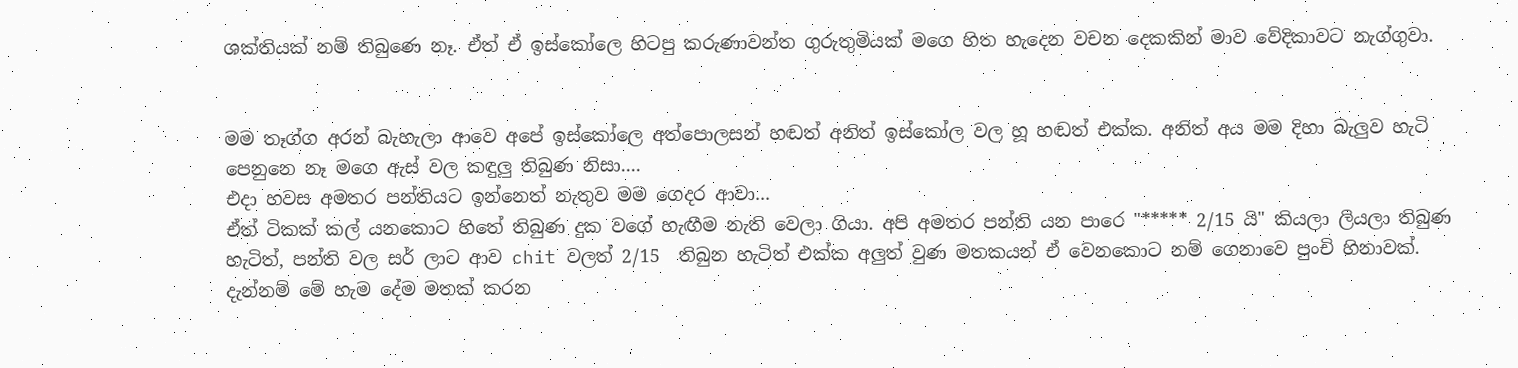ශක්තියක් නම් තිබුණෙ නෑ. ඒත් ඒ ඉස්කෝලෙ හිටපු කරුණාවන්ත ගුරුතුමියක් මගෙ හිත හැදෙන වචන දෙකකින් මාව වේදිකාවට නැග්ගුවා.


මම තෑග්ග අරන් බැහැලා ආවෙ අපේ ඉස්කෝලෙ අත්පොලසන් හඬත් අනිත් ඉස්කෝල වල හූ හඬත් එක්ක. අනිත් අය මම දිහා බැලුව හැටි පෙනුනෙ නෑ මගෙ ඇස් වල කඳුලු තිබුණ නිසා....
එදා හවස අමතර පන්තියට ඉන්නෙත් නැතුව මම ගෙදර ආවා...
ඒත් ටිකක් කල් යනකොට හිතේ තිබුණ දුක වගේ හැඟීම නැති වෙලා ගියා. අපි අමතර පන්ති යන පාරෙ "***** 2/15 යි" කියලා ලියලා තිබුණ හැටිත්, පන්ති වල සර් ලාට ආව chit වලත් 2/15  තිබුන හැටිත් එක්ක අලුත් වුණ මතකයන් ඒ වෙනකොට නම් ගෙනාවෙ පුංචි හිනාවක්. දැන්නම් මේ හැම දේම මතක් කරන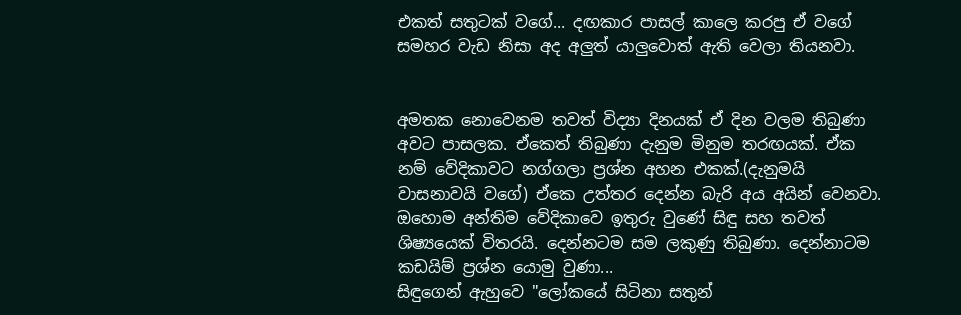එකත් සතුටක් වගේ... දඟකාර පාසල් කාලෙ කරපු ඒ වගේ සමහර වැඩ නිසා අද අලුත් යාලුවොත් ඇති වෙලා තියනවා.


අමතක නොවෙනම තවත් විද්‍යා දිනයක් ඒ දින වලම තිබුණා අවට පාසලක. ඒකෙත් තිබුණා දැනුම මිනුම තරඟයක්. ඒක නම් වේදිකාවට නග්ගලා ප්‍රශ්න අහන එකක්.(දැනුමයි වාසනාවයි වගේ) ඒකෙ උත්තර දෙන්න බැරි අය අයින් වෙනවා. ඔහොම අන්තිම වේදිකාවෙ ඉතුරු වුණේ සිඳු සහ තවත් ශිෂ්‍යයෙක් විතරයි. දෙන්නටම සම ලකුණු තිබුණා. දෙන්නාටම කඩයිම් ප්‍රශ්න යොමු වුණා...
සිඳුගෙන් ඇහුවෙ "ලෝකයේ සිටිනා සතුන්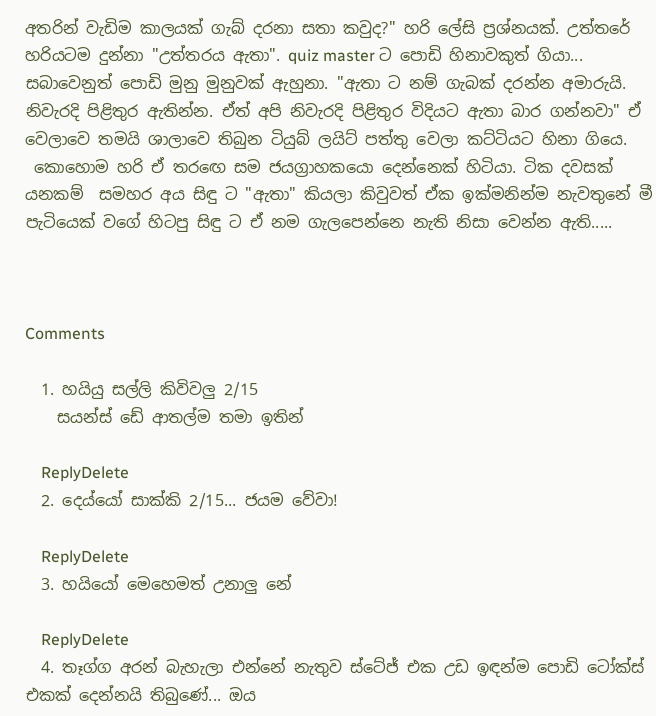අතරින් වැඩිම කාලයක් ගැබ් දරනා සතා කවුද?" හරි ලේසි ප්‍රශ්නයක්. උත්තරේ හරියටම දුන්නා "උත්තරය ඇතා". quiz master ට පොඩි හිනාවකුත් ගියා... සබාවෙනුත් පොඩි මුනු මුනුවක් ඇහුනා. "ඇතා ට නම් ගැබක් දරන්න අමාරුයි. නිවැරදි පිළිතුර ඇතින්න. ඒත් අපි නිවැරදි පිළිතුර විදියට ඇතා බාර ගන්නවා" ඒ වෙලාවෙ තමයි ශාලාවෙ තිබුන ටියුබ් ලයිට් පත්තු වෙලා කට්ටියට හිනා ගියෙ.
 කොහොම හරි ඒ තර‍ඟෙ සම ජයග්‍රාහකයො දෙන්නෙක් හිටියා. ටික දවසක් යනකම්  සමහර අය සිඳු ට "ඇතා" කියලා කිවුවත් ඒක ඉක්මනින්ම නැවතුනේ මී පැටියෙක් වගේ හිටපු සිඳු ට ඒ නම ගැලපෙන්නෙ නැති නිසා වෙන්න ඇති.....



Comments

  1. හයියු සල්ලි කිවිවලු 2/15
    සයන්ස් ඩේ ආතල්ම තමා ඉතින්

    ReplyDelete
  2. දෙය්යෝ සාක්කි 2/15... ජයම වේවා!

    ReplyDelete
  3. හයියෝ මෙහෙමත් උනාලු නේ

    ReplyDelete
  4. තෑග්ග අරන් බැහැලා එන්නේ නැතුව ස්ටේජ් එක උඩ ඉඳන්ම පොඩි ටෝක්ස් එකක් දෙන්නයි තිබුණේ... ඔය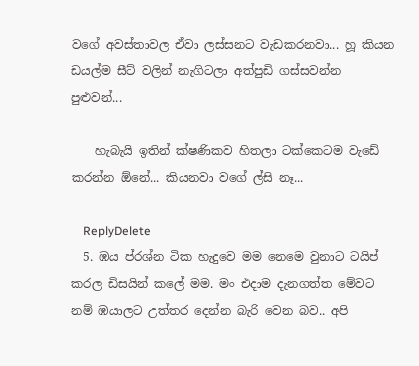වගේ අවස්තාවල ඒවා ලස්සනට වැඩකරනවා... හූ කියන ඩයල්ම සීට් වලින් නැගිටලා අත්පුඩි ගස්සවන්න පුළුවන්...

    හැබැයි ඉතින් ක්ෂණිකව හිතලා ටක්කෙටම වැඩේ කරන්න ඕනේ... කියනවා වගේ ල්සි නෑ...

    ReplyDelete
  5. ඹය ප්රශ්න ටික හැදුවෙ මම නෙමෙ වුනාට ටයිප් කරල ඩිසයින් කලේ මම. මං එදාම දැනගත්ත මේවට නම් ඹයාලට උත්තර දෙන්න බැරි වෙන බව.. අපි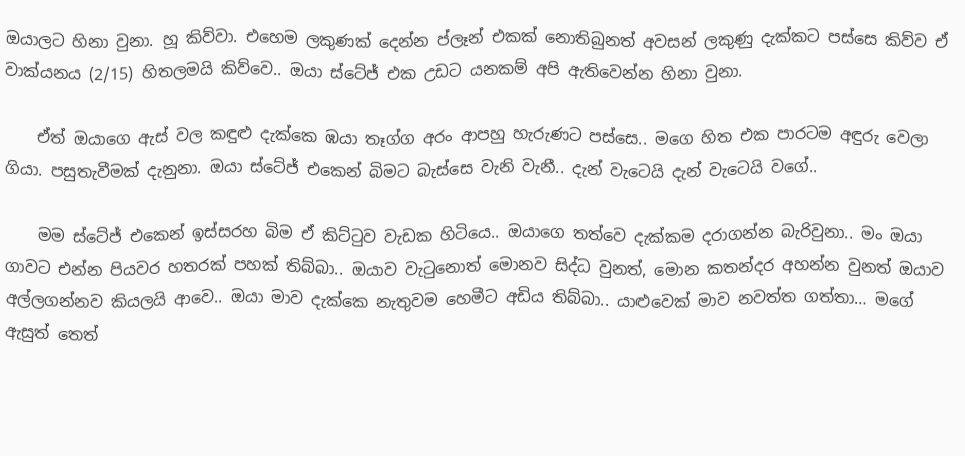ඔයාලට හිනා වුනා. හූ කිව්වා. එහෙම ලකුණක් දෙන්න ප්ලෑන් එකක් නොතිබුනත් අවසන් ලකුණු දැක්කට පස්සෙ කිව්ව ඒ වාක්යනය (2/15) හිතලමයි කිව්වෙ.. ඔයා ස්ටේජ් එක උඩට යනකම් අපි ඇතිවෙන්න හිනා වුනා.

    ඒත් ඔයාගෙ ඇස් වල කඳුළු දැක්කෙ ඹයා තෑග්ග අරං ආපහු හැරුණට පස්සෙ.. මගෙ හිත එක පාරටම අඳුරු වෙලා ගියා. පසුතැවීමක් දැනුනා. ඔයා ස්ටේජ් එකෙන් බිමට බැස්සෙ වැනි වැනී.. දැන් වැටෙයි දැන් වැටෙයි වගේ..

    මම ස්ටේජ් එකෙන් ඉස්සරහ බිම ඒ කිට්ටුව වැඩක හිටියෙ.. ඔයාගෙ තත්වෙ දැක්කම දරාගන්න බැරිවුනා.. මං ඔයා ගාවට එන්න පියවර හතරක් පහක් තිබ්බා.. ඔයාව වැටුනොත් මොනව සිද්ධ වුනත්, මොන කතන්දර අහන්න වුනත් ඔයාව අල්ලගන්නව කියලයි ආවෙ.. ඔයා මාව දැක්කෙ නැතුවම හෙමීට අඩිය තිබ්බා.. යාළුවෙක් මාව නවත්ත ගත්තා… මගේ ඇසුත් තෙත්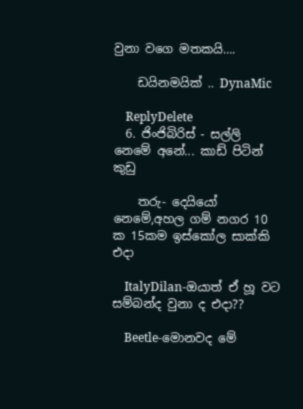වුනා වගෙ මතකයි….

    ඩයිනමයික් .. DynaMic

    ReplyDelete
  6. ජිංජිබිරිස් - සල්ලි නෙමේ අනේ... කාඩ් පිටින් කුඩු

    තරු- දෙයියෝ නෙමේ,අහල ගම් නගර 10 ක 15කම ඉස්කෝල සාක්කි එදා

    ItalyDilan-ඔයාත් ඒ හූ වට සම්බන්ද වුනා ද එදා??

    Beetle-මොනවද මේ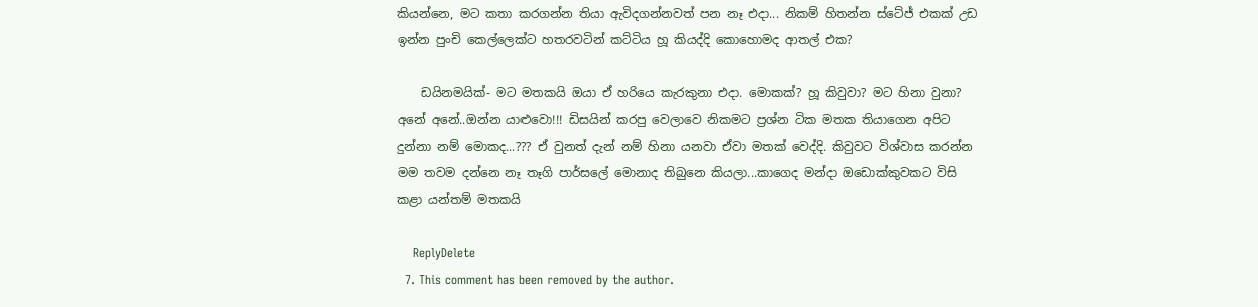කියන්නෙ, මට කතා කරගන්න තියා ඇවිදගන්නවත් පන නෑ එදා... නිකම් හිතන්න ස්ටේජ් එකක් උඩ ඉන්න පුංචි කෙල්ලෙක්ට හතරවටින් කට්ටිය හූ කියද්දි කොහොමද ආතල් එක?

    ඩයිනමයික්- මට මතකයි ඔයා ඒ හරියෙ කැරකුනා එදා. මොකක්? හූ කිවුවා? මට හිනා වුනා? අනේ අනේ..ඔන්න යාළුවො!!! ඩිසයින් කරපු වෙලාවෙ නිකමට ප්‍රශ්න ටික මතක තියාගෙන අපිට දුන්නා නම් මොකද...??? ඒ වුනත් දැන් නම් හිනා යනවා ඒවා මතක් වෙද්දි. කිවුවට විශ්වාස කරන්න මම තවම දන්නෙ නෑ තෑගි පාර්සලේ මොනාද තිබුනෙ කියලා...කාගෙද මන්දා ඔඩොක්කුවකට විසි කළා යන්තම් මතකයි

    ReplyDelete
  7. This comment has been removed by the author.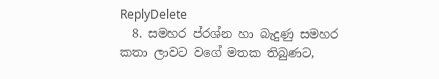ReplyDelete
  8. සමහර ප්රශ්න හා බැදුණු සමහර කතා ලාවට වගේ මතක තිබුණට,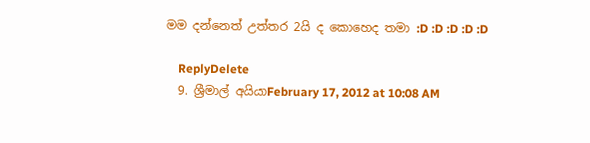මම දන්නෙත් උත්තර 2යි ද කොහෙද තමා :D :D :D :D :D

    ReplyDelete
  9. ශ්‍රීමාල් අයියාFebruary 17, 2012 at 10:08 AM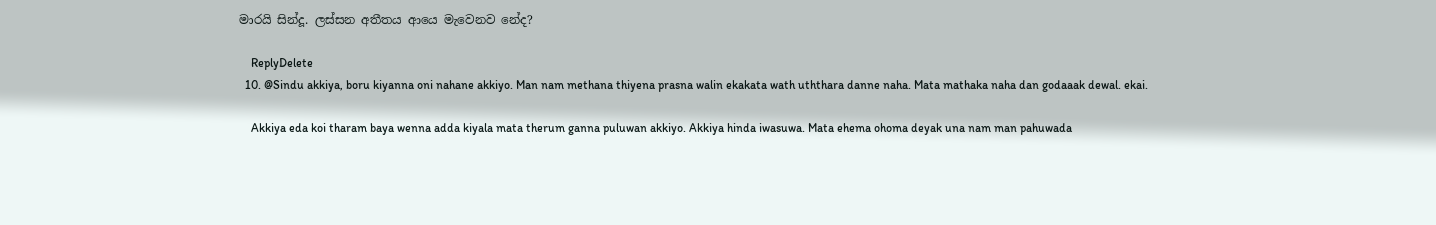මාරයි සින්දූ. ලස්සන අතීතය ආයෙ මැවෙනව නේද?

    ReplyDelete
  10. @Sindu akkiya, boru kiyanna oni nahane akkiyo. Man nam methana thiyena prasna walin ekakata wath uththara danne naha. Mata mathaka naha dan godaaak dewal. ekai.

    Akkiya eda koi tharam baya wenna adda kiyala mata therum ganna puluwan akkiyo. Akkiya hinda iwasuwa. Mata ehema ohoma deyak una nam man pahuwada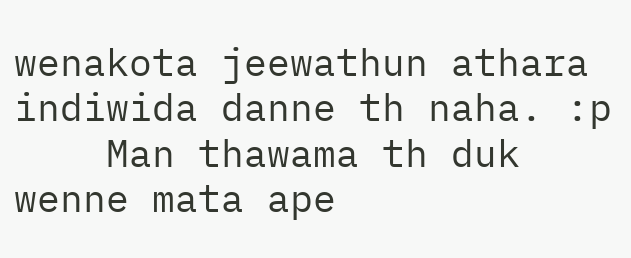wenakota jeewathun athara indiwida danne th naha. :p
    Man thawama th duk wenne mata ape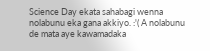Science Day ekata sahabagi wenna nolabunu eka gana akkiyo. :'( A nolabunu de mata aye kawamadaka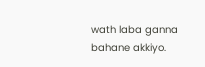wath laba ganna bahane akkiyo.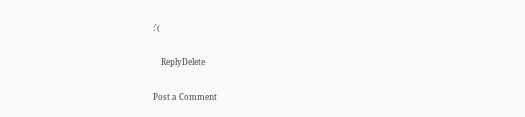:'(

    ReplyDelete

Post a Comment